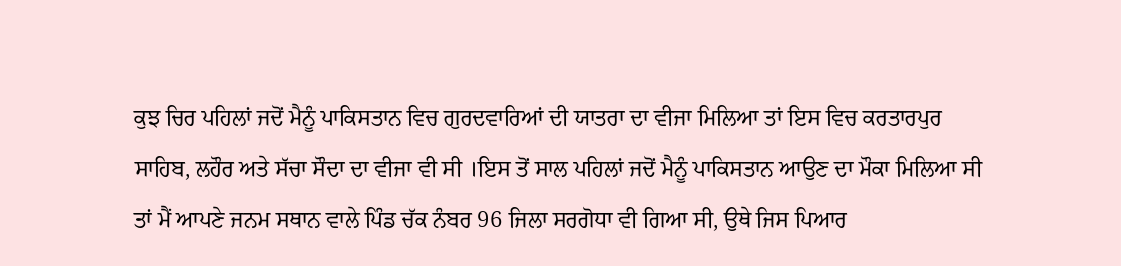ਕੁਝ ਚਿਰ ਪਹਿਲਾਂ ਜਦੋਂ ਮੈਨੂੰ ਪਾਕਿਸਤਾਨ ਵਿਚ ਗੁਰਦਵਾਰਿਆਂ ਦੀ ਯਾਤਰਾ ਦਾ ਵੀਜਾ ਮਿਲਿਆ ਤਾਂ ਇਸ ਵਿਚ ਕਰਤਾਰਪੁਰ ਸਾਹਿਬ, ਲਹੌਰ ਅਤੇ ਸੱਚਾ ਸੌਦਾ ਦਾ ਵੀਜਾ ਵੀ ਸੀ ।ਇਸ ਤੋਂ ਸਾਲ ਪਹਿਲਾਂ ਜਦੋਂ ਮੈਨੂੰ ਪਾਕਿਸਤਾਨ ਆਉਣ ਦਾ ਮੌਕਾ ਮਿਲਿਆ ਸੀ ਤਾਂ ਮੈਂ ਆਪਣੇ ਜਨਮ ਸਥਾਨ ਵਾਲੇ ਪਿੰਡ ਚੱਕ ਨੰਬਰ 96 ਜਿਲਾ ਸਰਗੋਧਾ ਵੀ ਗਿਆ ਸੀ, ਉਥੇ ਜਿਸ ਪਿਆਰ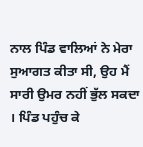ਨਾਲ ਪਿੰਡ ਵਾਲਿਆਂ ਨੇ ਮੇਰਾ ਸੁਆਗਤ ਕੀਤਾ ਸੀ, ਉਹ ਮੈਂ ਸਾਰੀ ਉਮਰ ਨਹੀਂ ਭੁੱਲ ਸਕਦਾ । ਪਿੰਡ ਪਹੁੰਚ ਕੇ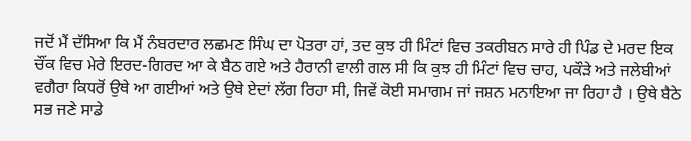ਜਦੋਂ ਮੈਂ ਦੱਸਿਆ ਕਿ ਮੈਂ ਨੰਬਰਦਾਰ ਲਛਮਣ ਸਿੰਘ ਦਾ ਪੋਤਰਾ ਹਾਂ, ਤਦ ਕੁਝ ਹੀ ਮਿੰਟਾਂ ਵਿਚ ਤਕਰੀਬਨ ਸਾਰੇ ਹੀ ਪਿੰਡ ਦੇ ਮਰਦ ਇਕ ਚੌਂਕ ਵਿਚ ਮੇਰੇ ਇਰਦ-ਗਿਰਦ ਆ ਕੇ ਬੈਠ ਗਏ ਅਤੇ ਹੈਰਾਨੀ ਵਾਲੀ ਗਲ ਸੀ ਕਿ ਕੁਝ ਹੀ ਮਿੰਟਾਂ ਵਿਚ ਚਾਹ, ਪਕੌੜੇ ਅਤੇ ਜਲੇਬੀਆਂ ਵਗੈਰਾ ਕਿਧਰੋਂ ਉਥੇ ਆ ਗਈਆਂ ਅਤੇ ਉਥੇ ਏਦਾਂ ਲੱਗ ਰਿਹਾ ਸੀ, ਜਿਵੇਂ ਕੋਈ ਸਮਾਗਮ ਜਾਂ ਜਸ਼ਨ ਮਨਾਇਆ ਜਾ ਰਿਹਾ ਹੈ । ਉਥੇ ਬੈਠੇ ਸਭ ਜਣੇ ਸਾਡੇ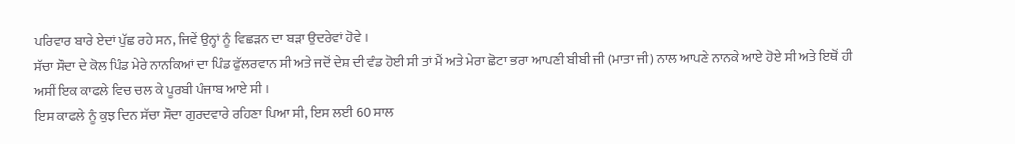ਪਰਿਵਾਰ ਬਾਰੇ ਏਦਾਂ ਪੁੱਛ ਰਹੇ ਸਨ, ਜਿਵੇਂ ਉਨ੍ਹਾਂ ਨੂੰ ਵਿਛੜਨ ਦਾ ਬੜਾ ਉਦਰੇਵਾਂ ਹੋਵੇ ।
ਸੱਚਾ ਸੌਦਾ ਦੇ ਕੋਲ ਪਿੰਡ ਮੇਰੇ ਨਾਨਕਿਆਂ ਦਾ ਪਿੰਡ ਫੁੱਲਰਵਾਨ ਸੀ ਅਤੇ ਜਦੋਂ ਦੇਸ਼ ਦੀ ਵੰਡ ਹੋਈ ਸੀ ਤਾਂ ਮੈਂ ਅਤੇ ਮੇਰਾ ਛੋਟਾ ਭਰਾ ਆਪਣੀ ਬੀਬੀ ਜੀ (ਮਾਤਾ ਜੀ) ਨਾਲ ਆਪਣੇ ਨਾਨਕੇ ਆਏ ਹੋਏ ਸੀ ਅਤੇ ਇਥੋਂ ਹੀ ਅਸੀਂ ਇਕ ਕਾਫਲੇ ਵਿਚ ਚਲ ਕੇ ਪੂਰਬੀ ਪੰਜਾਬ ਆਏ ਸੀ ।
ਇਸ ਕਾਫਲੇ ਨੂੰ ਕੁਝ ਦਿਨ ਸੱਚਾ ਸੌਦਾ ਗੁਰਦਵਾਰੇ ਰਹਿਣਾ ਪਿਆ ਸੀ, ਇਸ ਲਈ 60 ਸਾਲ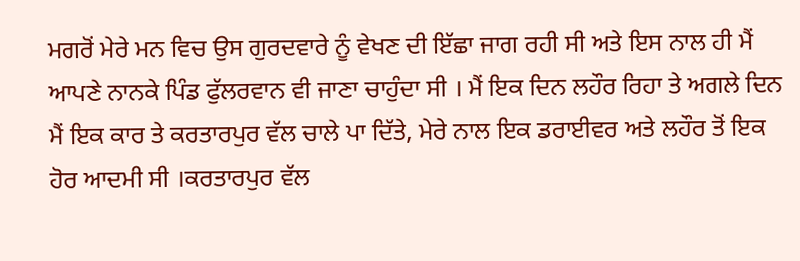ਮਗਰੋਂ ਮੇਰੇ ਮਨ ਵਿਚ ਉਸ ਗੁਰਦਵਾਰੇ ਨੂੰ ਵੇਖਣ ਦੀ ਇੱਛਾ ਜਾਗ ਰਹੀ ਸੀ ਅਤੇ ਇਸ ਨਾਲ ਹੀ ਮੈਂ ਆਪਣੇ ਨਾਨਕੇ ਪਿੰਡ ਫੁੱਲਰਵਾਨ ਵੀ ਜਾਣਾ ਚਾਹੁੰਦਾ ਸੀ । ਮੈਂ ਇਕ ਦਿਨ ਲਹੌਰ ਰਿਹਾ ਤੇ ਅਗਲੇ ਦਿਨ ਮੈਂ ਇਕ ਕਾਰ ਤੇ ਕਰਤਾਰਪੁਰ ਵੱਲ ਚਾਲੇ ਪਾ ਦਿੱਤੇ, ਮੇਰੇ ਨਾਲ ਇਕ ਡਰਾਈਵਰ ਅਤੇ ਲਹੌਰ ਤੋਂ ਇਕ ਹੋਰ ਆਦਮੀ ਸੀ ।ਕਰਤਾਰਪੁਰ ਵੱਲ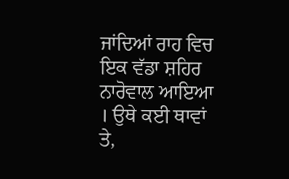ਜਾਂਦਿਆਂ ਰਾਹ ਵਿਚ ਇਕ ਵੱਡਾ ਸ਼ਹਿਰ ਨਾਰੋਵਾਲ ਆਇਆ । ਉਥੇ ਕਈ ਥਾਵਾਂ ਤੇ,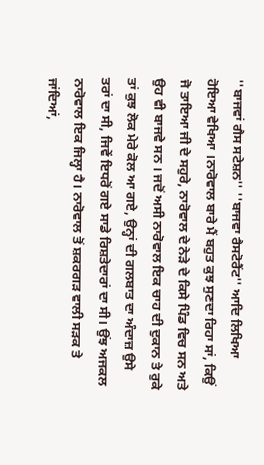''ਬਾਜਵਾਂ ਗੈਸ ਸਟੇਸ਼ਨ'' ''ਬਾਜਵਾ ਰੈਸਟੋਰੈਂਟ'' ਆਦਿ ਲਿਖਿਆ ਹੋਇਆ ਵੇਖਿਆ ।ਨਾਰੋਵਾਲ ਬਾਰੇ ਮੈਂ ਬਹੁਤ ਕੁਝ ਸੁਣਦਾ ਰਿਹਾ ਸਾਂ, ਕਿਉਂ ਜੋ ਤਾਇਆ ਜੀ ਦੇ ਸਹੁਰੇ, ਨਾਰੋਵਾਲ ਦੇ ਨੇੜੇ ਦੇ ਕਿਸੇ ਪਿੰਡ ਵਿਚ ਸਨ ਅਤੇ ਉਹ ਵੀ ਬਾਜਵੇ ਸਨ । ਜਦੋਂ ਅਸੀ ਨਾਰੋਵਾਲ ਇਕ ਚਾਹ ਦੀ ਦੁਕਾਨ ਤੇ ਰੁਕੇ ਤਾਂ ਕੁਝ ਲੋਕ ਮੇਰੇ ਕੋਲ ਆ ਗਏ, ਉਨ੍ਹਾਂ ਦੀ ਗਲਬਾਤ ਦਾ ਅੰਦਾਜ਼ ਉਸੇ ਤਰਾਂ ਦਾ ਸੀ, ਜਿਵੇਂ ਇਧਰੋਂ ਗਏ ਸਾਡੇ ਰਿਸ਼ਤੇਦਾਰਾਂ ਦਾ ਸੀ। ਉਂਝ ਅਜਕਲ ਨਾਰੋਵਾਲ ਇਕ ਜਿਲ੍ਹਾ ਹੈ। ਨਾਰੋਵਾਲ ਤੋਂ ਸ਼ਕਰਗੜ ਵਾਲੀ ਸੜਕ ਤੇ ਜਾਂਦਿਆਂ,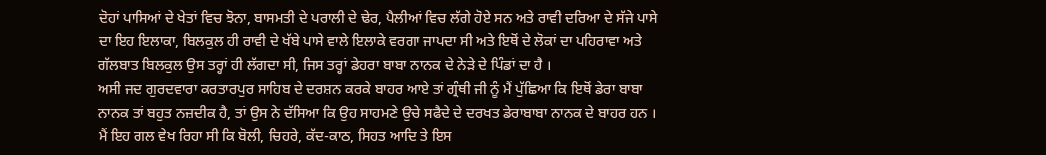ਦੋਹਾਂ ਪਾਸਿਆਂ ਦੇ ਖੇਤਾਂ ਵਿਚ ਝੋਨਾ, ਬਾਸਮਤੀ ਦੇ ਪਰਾਲੀ ਦੇ ਢੇਰ, ਪੈਲੀਆਂ ਵਿਚ ਲੱਗੇ ਹੋਏ ਸਨ ਅਤੇ ਰਾਵੀ ਦਰਿਆ ਦੇ ਸੱਜੇ ਪਾਸੇ ਦਾ ਇਹ ਇਲਾਕਾ, ਬਿਲਕੁਲ ਹੀ ਰਾਵੀ ਦੇ ਖੱਬੇ ਪਾਸੇ ਵਾਲੇ ਇਲਾਕੇ ਵਰਗਾ ਜਾਪਦਾ ਸੀ ਅਤੇ ਇਥੋਂ ਦੇ ਲੋਕਾਂ ਦਾ ਪਹਿਰਾਵਾ ਅਤੇ ਗੱਲਬਾਤ ਬਿਲਕੁਲ ਉਸ ਤਰ੍ਹਾਂ ਹੀ ਲੱਗਦਾ ਸੀ, ਜਿਸ ਤਰ੍ਹਾਂ ਡੇਹਰਾ ਬਾਬਾ ਨਾਨਕ ਦੇ ਨੇੜੇ ਦੇ ਪਿੰਡਾਂ ਦਾ ਹੈ ।
ਅਸੀ ਜਦ ਗੁਰਦਵਾਰਾ ਕਰਤਾਰਪੁਰ ਸਾਹਿਬ ਦੇ ਦਰਸ਼ਨ ਕਰਕੇ ਬਾਹਰ ਆਏ ਤਾਂ ਗ੍ਰੰਥੀ ਜੀ ਨੂੰ ਮੈਂ ਪੁੱਛਿਆ ਕਿ ਇਥੋਂ ਡੇਰਾ ਬਾਬਾ ਨਾਨਕ ਤਾਂ ਬਹੁਤ ਨਜ਼ਦੀਕ ਹੈ, ਤਾਂ ਉਸ ਨੇ ਦੱਸਿਆ ਕਿ ਉਹ ਸਾਹਮਣੇ ਉਚੇ ਸਫੈਦੇ ਦੇ ਦਰਖਤ ਡੇਰਾਬਾਬਾ ਨਾਨਕ ਦੇ ਬਾਹਰ ਹਨ । ਮੈਂ ਇਹ ਗਲ ਵੇਖ ਰਿਹਾ ਸੀ ਕਿ ਬੋਲੀ, ਚਿਹਰੇ, ਕੱਦ-ਕਾਠ, ਸਿਹਤ ਆਦਿ ਤੇ ਇਸ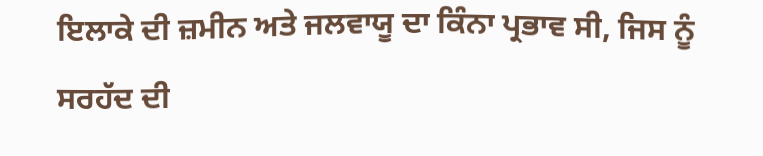ਇਲਾਕੇ ਦੀ ਜ਼ਮੀਨ ਅਤੇ ਜਲਵਾਯੂ ਦਾ ਕਿੰਨਾ ਪ੍ਰਭਾਵ ਸੀ, ਜਿਸ ਨੂੰ ਸਰਹੱਦ ਦੀ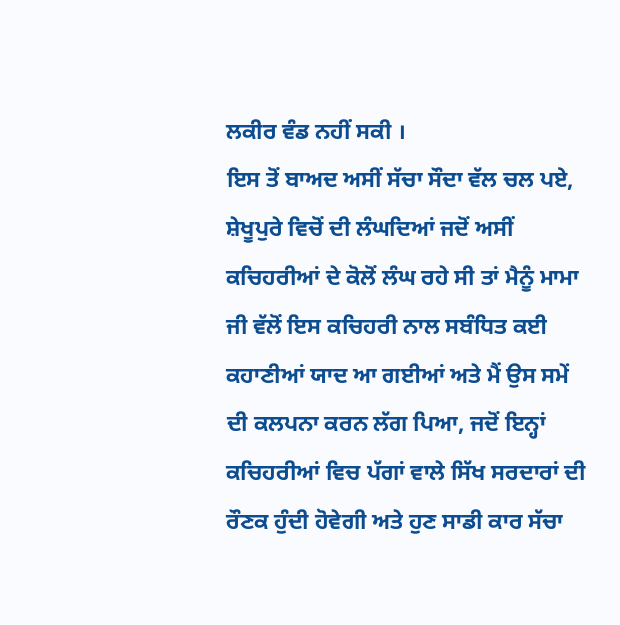ਲਕੀਰ ਵੰਡ ਨਹੀਂ ਸਕੀ ।
ਇਸ ਤੋਂ ਬਾਅਦ ਅਸੀਂ ਸੱਚਾ ਸੌਦਾ ਵੱਲ ਚਲ ਪਏ, ਸ਼ੇਖੂਪੁਰੇ ਵਿਚੋਂ ਦੀ ਲੰਘਦਿਆਂ ਜਦੋਂ ਅਸੀਂ ਕਚਿਹਰੀਆਂ ਦੇ ਕੋਲੋਂ ਲੰਘ ਰਹੇ ਸੀ ਤਾਂ ਮੈਨੂੰ ਮਾਮਾ ਜੀ ਵੱਲੋਂ ਇਸ ਕਚਿਹਰੀ ਨਾਲ ਸਬੰਧਿਤ ਕਈ ਕਹਾਣੀਆਂ ਯਾਦ ਆ ਗਈਆਂ ਅਤੇ ਮੈਂ ਉਸ ਸਮੇਂ ਦੀ ਕਲਪਨਾ ਕਰਨ ਲੱਗ ਪਿਆ, ਜਦੋਂ ਇਨ੍ਹਾਂ ਕਚਿਹਰੀਆਂ ਵਿਚ ਪੱਗਾਂ ਵਾਲੇ ਸਿੱਖ ਸਰਦਾਰਾਂ ਦੀ ਰੌਣਕ ਹੁੰਦੀ ਹੋਵੇਗੀ ਅਤੇ ਹੁਣ ਸਾਡੀ ਕਾਰ ਸੱਚਾ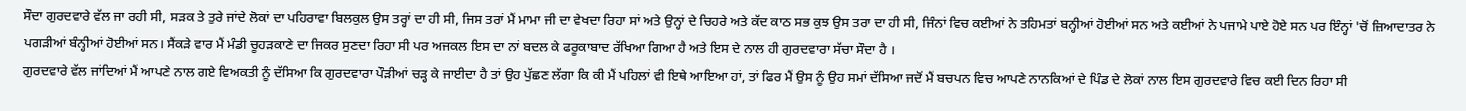ਸੌਦਾ ਗੁਰਦਵਾਰੇ ਵੱਲ ਜਾ ਰਹੀ ਸੀ, ਸੜਕ ਤੇ ਤੁਰੇ ਜਾਂਦੇ ਲੋਕਾਂ ਦਾ ਪਹਿਰਾਵਾ ਬਿਲਕੁਲ ਉਸ ਤਰ੍ਹਾਂ ਦਾ ਹੀ ਸੀ, ਜਿਸ ਤਰਾਂ ਮੈਂ ਮਾਮਾ ਜੀ ਦਾ ਵੇਖਦਾ ਰਿਹਾ ਸਾਂ ਅਤੇ ਉਨ੍ਹਾਂ ਦੇ ਚਿਹਰੇ ਅਤੇ ਕੱਦ ਕਾਠ ਸਭ ਕੁਝ ਉਸ ਤਰਾ ਦਾ ਹੀ ਸੀ, ਜਿੰਨਾਂ ਵਿਚ ਕਈਆਂ ਨੇ ਤਹਿਮਤਾਂ ਬਨ੍ਹੀਆਂ ਹੋਈਆਂ ਸਨ ਅਤੇ ਕਈਆਂ ਨੇ ਪਜਾਮੇ ਪਾਏ ਹੋਏ ਸਨ ਪਰ ਇੰਨ੍ਹਾਂ 'ਚੋਂ ਜ਼ਿਆਦਾਤਰ ਨੇ ਪਗੜੀਆਂ ਬੰਨ੍ਹੀਆਂ ਹੋਈਆਂ ਸਨ। ਸੈਂਕੜੇ ਵਾਰ ਮੈਂ ਮੰਡੀ ਚੂਹੜਕਾਣੇ ਦਾ ਜਿਕਰ ਸੁਣਦਾ ਰਿਹਾ ਸੀ ਪਰ ਅਜਕਲ ਇਸ ਦਾ ਨਾਂ ਬਦਲ ਕੇ ਫਰੂਕਾਬਾਦ ਰੱਖਿਆ ਗਿਆ ਹੈ ਅਤੇ ਇਸ ਦੇ ਨਾਲ ਹੀ ਗੁਰਦਵਾਰਾ ਸੱਚਾ ਸੌਦਾ ਹੈ ।
ਗੁਰਦਵਾਰੇ ਵੱਲ ਜਾਂਦਿਆਂ ਮੈਂ ਆਪਣੇ ਨਾਲ ਗਏ ਵਿਅਕਤੀ ਨੂੰ ਦੱਸਿਆ ਕਿ ਗੁਰਦਵਾਰਾ ਪੌੜੀਆਂ ਚੜ੍ਹ ਕੇ ਜਾਈਦਾ ਹੈ ਤਾਂ ਉਹ ਪੁੱਛਣ ਲੱਗਾ ਕਿ ਕੀ ਮੈਂ ਪਹਿਲਾਂ ਵੀ ਇਥੇ ਆਇਆ ਹਾਂ, ਤਾਂ ਫਿਰ ਮੈਂ ਉਸ ਨੂੰ ਉਹ ਸਮਾਂ ਦੱਸਿਆ ਜਦੋਂ ਮੈਂ ਬਚਪਨ ਵਿਚ ਆਪਣੇ ਨਾਨਕਿਆਂ ਦੇ ਪਿੰਡ ਦੇ ਲੋਕਾਂ ਨਾਲ ਇਸ ਗੁਰਦਵਾਰੇ ਵਿਚ ਕਈ ਦਿਨ ਰਿਹਾ ਸੀ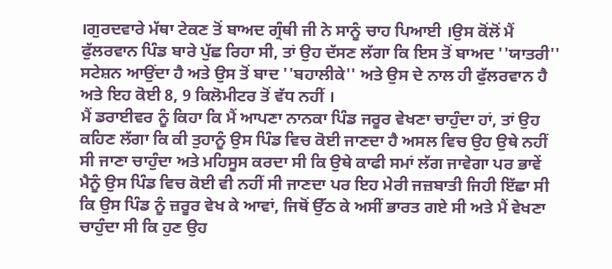।ਗੁਰਦਵਾਰੇ ਮੱਥਾ ਟੇਕਣ ਤੋਂ ਬਾਅਦ ਗ੍ਰੰਥੀ ਜੀ ਨੇ ਸਾਨੂੰ ਚਾਹ ਪਿਆਈ ।ਉਸ ਕੋਂਲੋਂ ਮੈਂ ਫੁੱਲਰਵਾਨ ਪਿੰਡ ਬਾਰੇ ਪੁੱਛ ਰਿਹਾ ਸੀ, ਤਾਂ ਉਹ ਦੱਸਣ ਲੱਗਾ ਕਿ ਇਸ ਤੋਂ ਬਾਅਦ ''ਯਾਤਰੀ'' ਸਟੇਸ਼ਨ ਆਉਂਦਾ ਹੈ ਅਤੇ ਉਸ ਤੋਂ ਬਾਦ ''ਬਹਾਲੀਕੇ'' ਅਤੇ ਉਸ ਦੇ ਨਾਲ ਹੀ ਫੁੱਲਰਵਾਨ ਹੈ ਅਤੇ ਇਹ ਕੋਈ 8, 9 ਕਿਲੋਮੀਟਰ ਤੋਂ ਵੱਧ ਨਹੀਂ ।
ਮੈਂ ਡਰਾਈਵਰ ਨੂੰ ਕਿਹਾ ਕਿ ਮੈਂ ਆਪਣਾ ਨਾਨਕਾ ਪਿੰਡ ਜਰੂਰ ਵੇਖਣਾ ਚਾਹੁੰਦਾ ਹਾਂ, ਤਾਂ ਉਹ ਕਹਿਣ ਲੱਗਾ ਕਿ ਕੀ ਤੁਹਾਨੂੰ ਉਸ ਪਿੰਡ ਵਿਚ ਕੋਈ ਜਾਣਦਾ ਹੈ ਅਸਲ ਵਿਚ ਉਹ ਉਥੇ ਨਹੀਂ ਸੀ ਜਾਣਾ ਚਾਹੁੰਦਾ ਅਤੇ ਮਹਿਸੂਸ ਕਰਦਾ ਸੀ ਕਿ ਉਥੇ ਕਾਫੀ ਸਮਾਂ ਲੱਗ ਜਾਵੇਗਾ ਪਰ ਭਾਵੇਂ ਮੈਨੂੰ ਉਸ ਪਿੰਡ ਵਿਚ ਕੋਈ ਵੀ ਨਹੀਂ ਸੀ ਜਾਣਦਾ ਪਰ ਇਹ ਮੇਰੀ ਜਜ਼ਬਾਤੀ ਜਿਹੀ ਇੱਛਾ ਸੀ ਕਿ ਉਸ ਪਿੰਡ ਨੂੰ ਜ਼ਰੂਰ ਵੇਖ ਕੇ ਆਵਾਂ, ਜਿਥੋਂ ਉੱਠ ਕੇ ਅਸੀਂ ਭਾਰਤ ਗਏ ਸੀ ਅਤੇ ਮੈਂ ਵੇਖਣਾ ਚਾਹੁੰਦਾ ਸੀ ਕਿ ਹੁਣ ਉਹ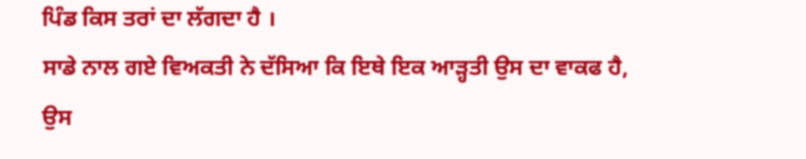ਪਿੰਡ ਕਿਸ ਤਰਾਂ ਦਾ ਲੱਗਦਾ ਹੈ ।
ਸਾਡੇ ਨਾਲ ਗਏ ਵਿਅਕਤੀ ਨੇ ਦੱਸਿਆ ਕਿ ਇਥੇ ਇਕ ਆੜ੍ਹਤੀ ਉਸ ਦਾ ਵਾਕਫ ਹੈ, ਉਸ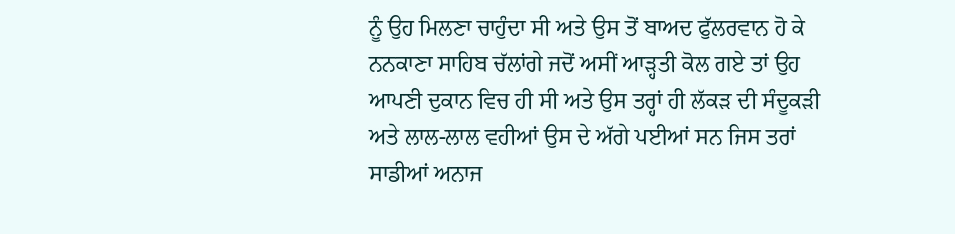ਨੂੰ ਉਹ ਮਿਲਣਾ ਚਾਹੁੰਦਾ ਸੀ ਅਤੇ ਉਸ ਤੋਂ ਬਾਅਦ ਫੁੱਲਰਵਾਨ ਹੋ ਕੇ ਨਨਕਾਣਾ ਸਾਹਿਬ ਚੱਲਾਂਗੇ ਜਦੋਂ ਅਸੀਂ ਆੜ੍ਹਤੀ ਕੋਲ ਗਏ ਤਾਂ ਉਹ ਆਪਣੀ ਦੁਕਾਨ ਵਿਚ ਹੀ ਸੀ ਅਤੇ ਉਸ ਤਰ੍ਹਾਂ ਹੀ ਲੱਕੜ ਦੀ ਸੰਦੂਕੜੀ ਅਤੇ ਲਾਲ-ਲਾਲ ਵਹੀਆਂ ਉਸ ਦੇ ਅੱਗੇ ਪਈਆਂ ਸਨ ਜਿਸ ਤਰਾਂ ਸਾਡੀਆਂ ਅਨਾਜ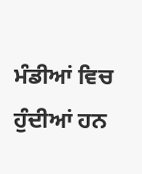ਮੰਡੀਆਂ ਵਿਚ ਹੁੰਦੀਆਂ ਹਨ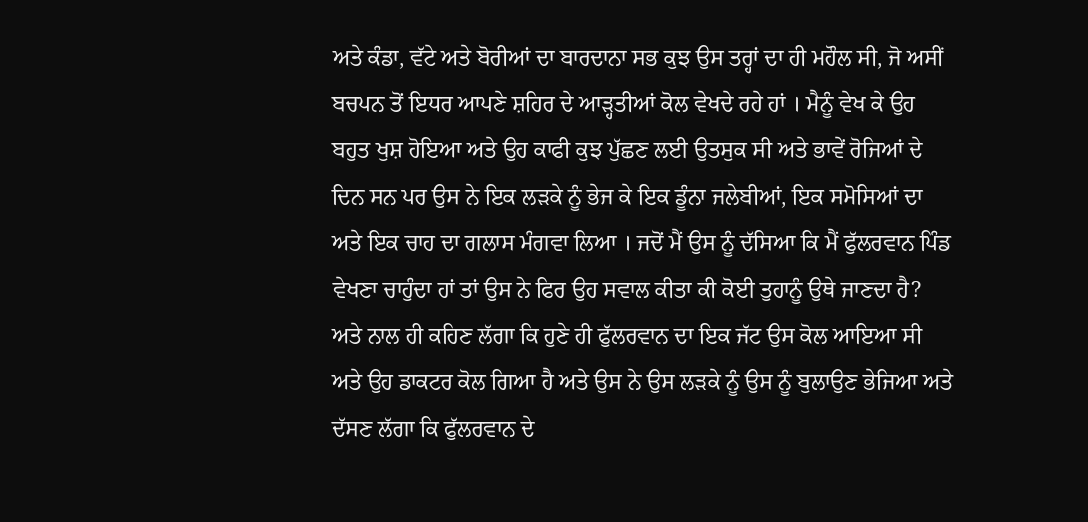ਅਤੇ ਕੰਡਾ, ਵੱਟੇ ਅਤੇ ਬੋਰੀਆਂ ਦਾ ਬਾਰਦਾਨਾ ਸਭ ਕੁਝ ਉਸ ਤਰ੍ਹਾਂ ਦਾ ਹੀ ਮਹੌਲ ਸੀ, ਜੋ ਅਸੀਂ ਬਚਪਨ ਤੋਂ ਇਧਰ ਆਪਣੇ ਸ਼ਹਿਰ ਦੇ ਆੜ੍ਹਤੀਆਂ ਕੋਲ ਵੇਖਦੇ ਰਹੇ ਹਾਂ । ਮੈਨੂੰ ਵੇਖ ਕੇ ਉਹ ਬਹੁਤ ਖੁਸ਼ ਹੋਇਆ ਅਤੇ ਉਹ ਕਾਫੀ ਕੁਝ ਪੁੱਛਣ ਲਈ ਉਤਸੁਕ ਸੀ ਅਤੇ ਭਾਵੇਂ ਰੋਜਿਆਂ ਦੇ ਦਿਨ ਸਨ ਪਰ ਉਸ ਨੇ ਇਕ ਲੜਕੇ ਨੂੰ ਭੇਜ ਕੇ ਇਕ ਡੂੰਨਾ ਜਲੇਬੀਆਂ, ਇਕ ਸਮੋਸਿਆਂ ਦਾ ਅਤੇ ਇਕ ਚਾਹ ਦਾ ਗਲਾਸ ਮੰਗਵਾ ਲਿਆ । ਜਦੋਂ ਮੈਂ ਉਸ ਨੂੰ ਦੱਸਿਆ ਕਿ ਮੈਂ ਫੁੱਲਰਵਾਨ ਪਿੰਡ ਵੇਖਣਾ ਚਾਹੁੰਦਾ ਹਾਂ ਤਾਂ ਉਸ ਨੇ ਫਿਰ ਉਹ ਸਵਾਲ ਕੀਤਾ ਕੀ ਕੋਈ ਤੁਹਾਨੂੰ ਉਥੇ ਜਾਣਦਾ ਹੈ? ਅਤੇ ਨਾਲ ਹੀ ਕਹਿਣ ਲੱਗਾ ਕਿ ਹੁਣੇ ਹੀ ਫੁੱਲਰਵਾਨ ਦਾ ਇਕ ਜੱਟ ਉਸ ਕੋਲ ਆਇਆ ਸੀ ਅਤੇ ਉਹ ਡਾਕਟਰ ਕੋਲ ਗਿਆ ਹੈ ਅਤੇ ਉਸ ਨੇ ਉਸ ਲੜਕੇ ਨੂੰ ਉਸ ਨੂੰ ਬੁਲਾਉਣ ਭੇਜਿਆ ਅਤੇ ਦੱਸਣ ਲੱਗਾ ਕਿ ਫੁੱਲਰਵਾਨ ਦੇ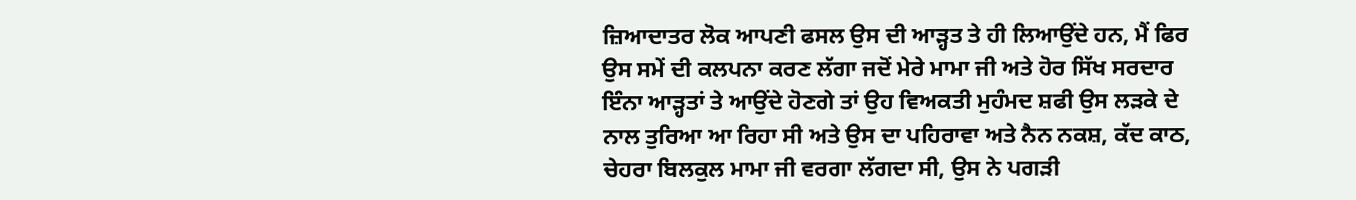ਜ਼ਿਆਦਾਤਰ ਲੋਕ ਆਪਣੀ ਫਸਲ ਉਸ ਦੀ ਆੜ੍ਹਤ ਤੇ ਹੀ ਲਿਆਉਂਦੇ ਹਨ, ਮੈਂ ਫਿਰ ਉਸ ਸਮੇਂ ਦੀ ਕਲਪਨਾ ਕਰਣ ਲੱਗਾ ਜਦੋਂ ਮੇਰੇ ਮਾਮਾ ਜੀ ਅਤੇ ਹੋਰ ਸਿੱਖ ਸਰਦਾਰ ਇੰਨਾ ਆੜ੍ਹਤਾਂ ਤੇ ਆਉਂਦੇ ਹੋਣਗੇ ਤਾਂ ਉਹ ਵਿਅਕਤੀ ਮੁਹੰਮਦ ਸ਼ਫੀ ਉਸ ਲੜਕੇ ਦੇ ਨਾਲ ਤੁਰਿਆ ਆ ਰਿਹਾ ਸੀ ਅਤੇ ਉਸ ਦਾ ਪਹਿਰਾਵਾ ਅਤੇ ਨੈਨ ਨਕਸ਼, ਕੱਦ ਕਾਠ, ਚੇਹਰਾ ਬਿਲਕੁਲ ਮਾਮਾ ਜੀ ਵਰਗਾ ਲੱਗਦਾ ਸੀ, ਉਸ ਨੇ ਪਗੜੀ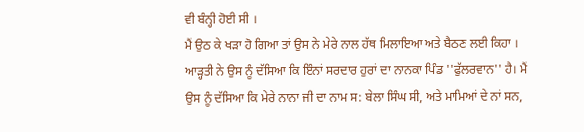ਵੀ ਬੰਨ੍ਹੀ ਹੋਈ ਸੀ ।
ਮੈਂ ਉਠ ਕੇ ਖੜਾ ਹੋ ਗਿਆ ਤਾਂ ਉਸ ਨੇ ਮੇਰੇ ਨਾਲ ਹੱਥ ਮਿਲਾਇਆ ਅਤੇ ਬੈਠਣ ਲਈ ਕਿਹਾ । ਆੜ੍ਹਤੀ ਨੇ ਉਸ ਨੂੰ ਦੱਸਿਆ ਕਿ ਇੰਨਾਂ ਸਰਦਾਰ ਹੁਰਾਂ ਦਾ ਨਾਨਕਾ ਪਿੰਡ ''ਫੁੱਲਰਵਾਨ'' ਹੈ। ਮੈਂ ਉਸ ਨੂੰ ਦੱਸਿਆ ਕਿ ਮੇਰੇ ਨਾਨਾ ਜੀ ਦਾ ਨਾਮ ਸ: ਬੇਲਾ ਸਿੰਘ ਸੀ, ਅਤੇ ਮਾਮਿਆਂ ਦੇ ਨਾਂ ਸਨ,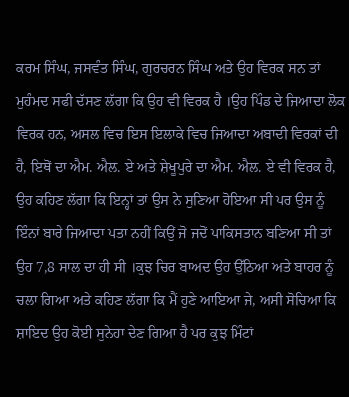ਕਰਮ ਸਿੰਘ, ਜਸਵੰਤ ਸਿੰਘ, ਗੁਰਚਰਨ ਸਿੰਘ ਅਤੇ ਉਹ ਵਿਰਕ ਸਨ ਤਾਂ ਮੁਹੰਮਦ ਸਫੀ ਦੱਸਣ ਲੱਗਾ ਕਿ ਉਹ ਵੀ ਵਿਰਕ ਹੈ ।ਉਹ ਪਿੰਡ ਦੇ ਜਿਆਦਾ ਲੋਕ ਵਿਰਕ ਹਨ, ਅਸਲ ਵਿਚ ਇਸ ਇਲਾਕੇ ਵਿਚ ਜਿਆਦਾ ਅਬਾਦੀ ਵਿਰਕਾਂ ਦੀ ਹੈ, ਇਥੋਂ ਦਾ ਐਮ. ਐਲ. ਏ ਅਤੇ ਸ਼ੇਖੂਪੁਰੇ ਦਾ ਐਮ. ਐਲ. ਏ ਵੀ ਵਿਰਕ ਹੈ, ਉਹ ਕਹਿਣ ਲੱਗਾ ਕਿ ਇਨ੍ਹਾਂ ਤਾਂ ਉਸ ਨੇ ਸੁਣਿਆ ਹੋਇਆ ਸੀ ਪਰ ਉਸ ਨੂੰ ਇੰਨਾਂ ਬਾਰੇ ਜਿਆਦਾ ਪਤਾ ਨਹੀਂ ਕਿਉਂ ਜੋ ਜਦੋਂ ਪਾਕਿਸਤਾਨ ਬਣਿਆ ਸੀ ਤਾਂ ਉਹ 7,8 ਸਾਲ ਦਾ ਹੀ ਸੀ ।ਕੁਝ ਚਿਰ ਬਾਅਦ ਉਹ ਉੱਠਿਆ ਅਤੇ ਬਾਹਰ ਨੂੰ ਚਲਾ ਗਿਆ ਅਤੇ ਕਹਿਣ ਲੱਗਾ ਕਿ ਮੈਂ ਹੁਣੇ ਆਇਆ ਜੇ, ਅਸੀ ਸੋਚਿਆ ਕਿ ਸ਼ਾਇਦ ਉਹ ਕੋਈ ਸੁਨੇਹਾ ਦੇਣ ਗਿਆ ਹੈ ਪਰ ਕੁਝ ਮਿੰਟਾਂ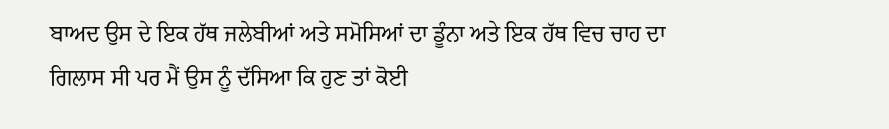ਬਾਅਦ ਉਸ ਦੇ ਇਕ ਹੱਥ ਜਲੇਬੀਆਂ ਅਤੇ ਸਮੋਸਿਆਂ ਦਾ ਡੂੰਨਾ ਅਤੇ ਇਕ ਹੱਥ ਵਿਚ ਚਾਹ ਦਾ ਗਿਲਾਸ ਸੀ ਪਰ ਮੈਂ ਉਸ ਨੂੰ ਦੱਸਿਆ ਕਿ ਹੁਣ ਤਾਂ ਕੋਈ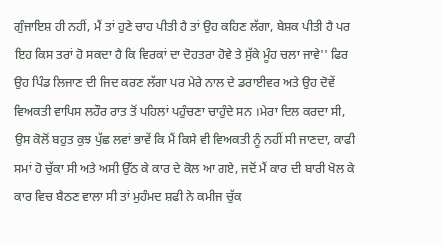ਗੁੰਜਾਇਸ਼ ਹੀ ਨਹੀਂ, ਮੈਂ ਤਾਂ ਹੁਣੇ ਚਾਹ ਪੀਤੀ ਹੈ ਤਾਂ ਉਹ ਕਹਿਣ ਲੱਗਾ, ਬੇਸ਼ਕ ਪੀਤੀ ਹੈ ਪਰ ਇਹ ਕਿਸ ਤਰਾਂ ਹੋ ਸਕਦਾ ਹੈ ਕਿ ਵਿਰਕਾਂ ਦਾ ਦੋਹਤਰਾ ਹੋਵੇ ਤੇ ਸੁੱਕੇ ਮੂੰਹ ਚਲਾ ਜਾਵੇ'' ਫਿਰ ਉਹ ਪਿੰਡ ਲਿਜਾਣ ਦੀ ਜਿਦ ਕਰਣ ਲੱਗਾ ਪਰ ਮੇਰੇ ਨਾਲ ਦੇ ਡਰਾਈਵਰ ਅਤੇ ਉਹ ਦੋਵੇਂ ਵਿਅਕਤੀ ਵਾਪਿਸ ਲਹੌਰ ਰਾਤ ਤੋਂ ਪਹਿਲਾਂ ਪਹੁੰਚਣਾ ਚਾਹੁੰਦੇ ਸਨ ।ਮੇਰਾ ਦਿਲ ਕਰਦਾ ਸੀ, ਉਸ ਕੋਲੋਂ ਬਹੁਤ ਕੁਝ ਪੁੱਛ ਲਵਾਂ ਭਾਵੇਂ ਕਿ ਮੈਂ ਕਿਸੇ ਵੀ ਵਿਅਕਤੀ ਨੂੰ ਨਹੀਂ ਸੀ ਜਾਣਦਾ, ਕਾਫੀ ਸਮਾਂ ਹੋ ਚੁੱਕਾ ਸੀ ਅਤੇ ਅਸੀ ਉੱਠ ਕੇ ਕਾਰ ਦੇ ਕੋਲ ਆ ਗਏ, ਜਦੋਂ ਮੈਂ ਕਾਰ ਦੀ ਬਾਰੀ ਖੋਲ ਕੇ ਕਾਰ ਵਿਚ ਬੈਠਣ ਵਾਲਾ ਸੀ ਤਾਂ ਮੁਹੰਮਦ ਸ਼ਫੀ ਨੇ ਕਮੀਜ ਚੁੱਕ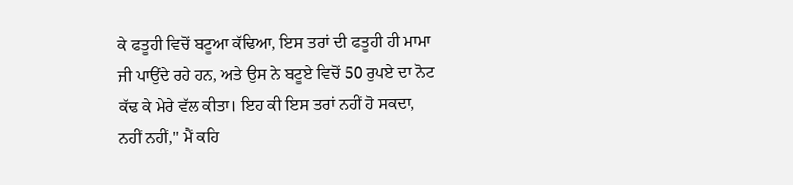ਕੇ ਫਤੂਹੀ ਵਿਚੋਂ ਬਟੂਆ ਕੱਢਿਆ, ਇਸ ਤਰਾਂ ਦੀ ਫਤੂਹੀ ਹੀ ਮਾਮਾ ਜੀ ਪਾਉਂਦੇ ਰਹੇ ਹਨ, ਅਤੇ ਉਸ ਨੇ ਬਟੂਏ ਵਿਚੋਂ 50 ਰੁਪਏ ਦਾ ਨੋਟ ਕੱਢ ਕੇ ਮੇਰੇ ਵੱਲ ਕੀਤਾ। ਇਹ ਕੀ ਇਸ ਤਰਾਂ ਨਹੀਂ ਹੋ ਸਕਦਾ, ਨਹੀਂ ਨਹੀਂ,'' ਮੈਂ ਕਹਿ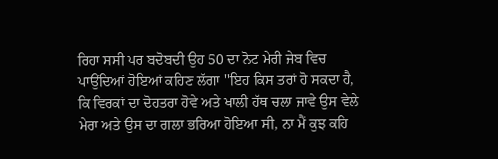ਰਿਹਾ ਸਸੀ ਪਰ ਬਦੋਬਦੀ ਉਹ 50 ਦਾ ਨੋਟ ਮੇਰੀ ਜੇਬ ਵਿਚ ਪਾਉਂਦਿਆਂ ਹੋਇਆਂ ਕਹਿਣ ਲੱਗਾ ''ਇਹ ਕਿਸ ਤਰਾਂ ਹੋ ਸਕਦਾ ਹੈ, ਕਿ ਵਿਰਕਾਂ ਦਾ ਦੋਹਤਰਾ ਹੋਵੇ ਅਤੇ ਖਾਲੀ ਹੱਥ ਚਲਾ ਜਾਵੇ ਉਸ ਵੇਲੇ ਮੇਰਾ ਅਤੇ ਉਸ ਦਾ ਗਲਾ ਭਰਿਆ ਹੋਇਆ ਸੀ, ਨਾ ਮੈਂ ਕੁਝ ਕਹਿ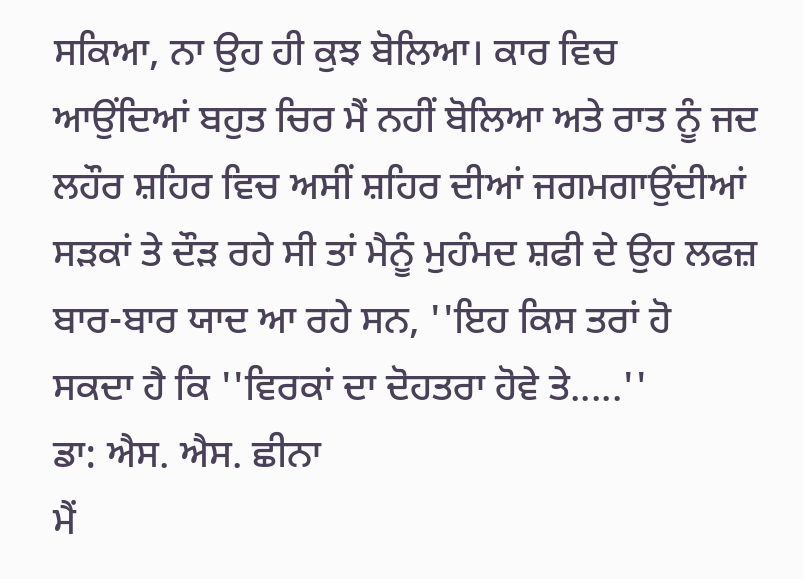ਸਕਿਆ, ਨਾ ਉਹ ਹੀ ਕੁਝ ਬੋਲਿਆ। ਕਾਰ ਵਿਚ ਆਉਂਦਿਆਂ ਬਹੁਤ ਚਿਰ ਮੈਂ ਨਹੀਂ ਬੋਲਿਆ ਅਤੇ ਰਾਤ ਨੂੰ ਜਦ ਲਹੌਰ ਸ਼ਹਿਰ ਵਿਚ ਅਸੀਂ ਸ਼ਹਿਰ ਦੀਆਂ ਜਗਮਗਾਉਂਦੀਆਂ ਸੜਕਾਂ ਤੇ ਦੌੜ ਰਹੇ ਸੀ ਤਾਂ ਮੈਨੂੰ ਮੁਹੰਮਦ ਸ਼ਫੀ ਦੇ ਉਹ ਲਫਜ਼ ਬਾਰ-ਬਾਰ ਯਾਦ ਆ ਰਹੇ ਸਨ, ''ਇਹ ਕਿਸ ਤਰਾਂ ਹੋ ਸਕਦਾ ਹੈ ਕਿ ''ਵਿਰਕਾਂ ਦਾ ਦੋਹਤਰਾ ਹੋਵੇ ਤੇ.....''
ਡਾ: ਐਸ. ਐਸ. ਛੀਨਾ
ਮੈਂ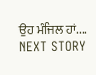ਉਹ ਮੰਜਿਲ ਹਾਂ....
NEXT STORY